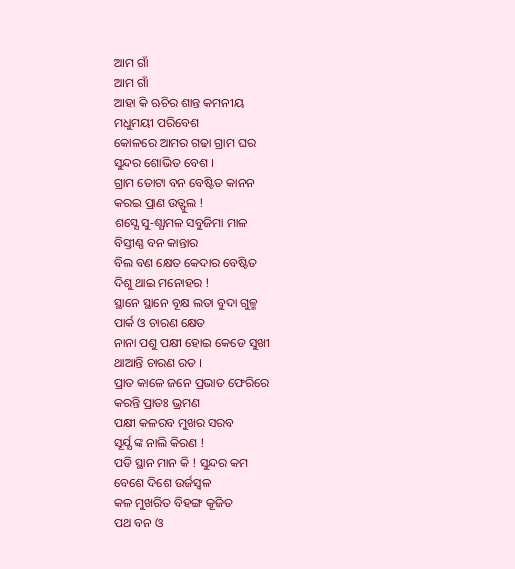ଆମ ଗାଁ
ଆମ ଗାଁ
ଆହା କି ଋଚିର ଶାନ୍ତ କମନୀୟ
ମଧୁମୟୀ ପରିବେଶ
କୋଳରେ ଆମର ଗଢା ଗ୍ରାମ ଘର
ସୁନ୍ଦର ଶୋଭିତ ବେଶ ।
ଗ୍ରାମ ତୋଟା ବନ ବେଷ୍ଟିତ କାନନ
କରଇ ପ୍ରାଣ ଉତ୍ଫୁଲ !
ଶସ୍ଯେ ସୁ‐ଶ୍ଯାମଳ ସବୁଜିମା ମାଳ
ବିସ୍ତୀଣ୍ଣ ବନ କାନ୍ତାର
ବିଲ ବଣ କ୍ଷେତ କେଦାର ବେଷ୍ଟିତ
ଦିଶୁ ଥାଇ ମନୋହର !
ସ୍ଥାନେ ସ୍ଥାନେ ବୂକ୍ଷ ଲତା ବୁଦା ଗୁଳ୍ମ
ପାର୍କ ଓ ଚାରଣ କ୍ଷେତ
ନାନା ପଶୁ ପକ୍ଷୀ ହୋଇ କେଡେ ସୁଖୀ
ଥାଆନ୍ତି ଚାରଣ ରତ ।
ପ୍ରାତ କାଳେ ଜନେ ପ୍ରଭାତ ଫେରିରେ
କରନ୍ତି ପ୍ରାତଃ ଭ୍ରମଣ
ପକ୍ଷୀ କଳରବ ମୁଖର ସରବ
ସୂର୍ଯ୍ଯ ଙ୍କ ନାଲି କିରଣ !
ପଡି ସ୍ଥାନ ମାନ କି ! ସୁନ୍ଦର କମ
ବେଶେ ଦିଶେ ଉର୍ଜସ୍ବଳ
କଳ ମୁଖରିତ ବିହଙ୍ଗ କୂଜିତ
ପଥ ବନ ଓ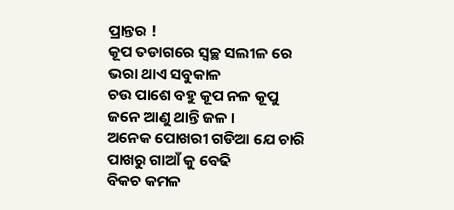ପ୍ରାନ୍ତର !
କୂପ ତଡାଗରେ ସ୍ବଚ୍ଛ ସଲୀଳ ରେ
ଭରା ଥାଏ ସବୁକାଳ
ଚଉ ପାଶେ ବହୁ କୂପ ନଳ କୂପୁ
ଜନେ ଆଣୁ ଥାନ୍ତି ଜଳ ।
ଅନେକ ପୋଖରୀ ଗଡିଆ ଯେ ଚାରି
ପାଖରୁ ଗାଆଁ କୁ ବେଢି
ବିକଚ କମଳ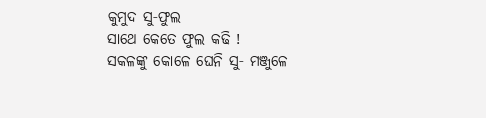କୁମୁଦ ସୁ‐ଫୁଲ
ସାଥେ କେତେ ଫୁଲ କଢି !
ସକଳଙ୍କୁ କୋଳେ ଘେନି ସୁ‐ ମଞ୍ଜୁଳେ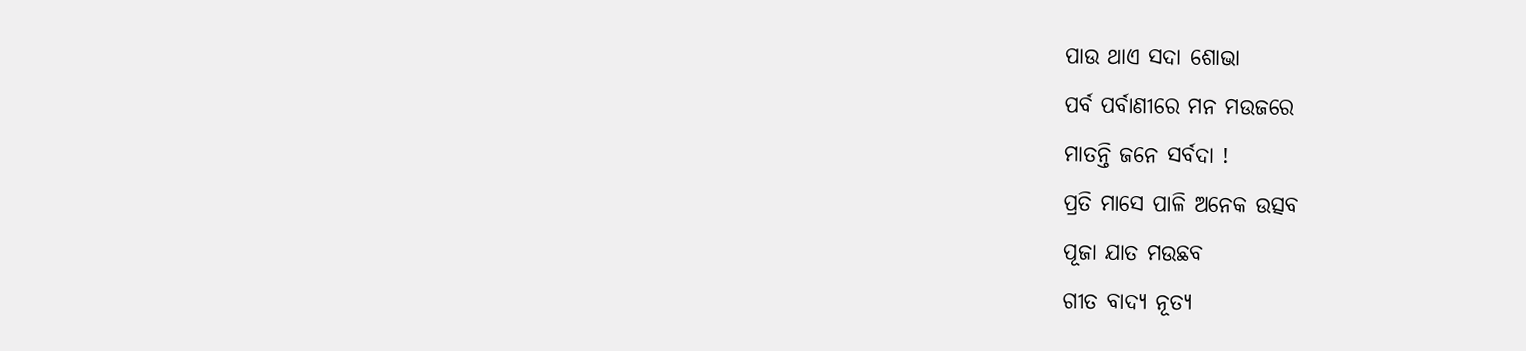ପାଉ ଥାଏ ସଦା ଶୋଭା
ପର୍ବ ପର୍ବାଣୀରେ ମନ ମଉଜରେ
ମାତନ୍ତି ଜନେ ସର୍ବଦା !
ପ୍ରତି ମାସେ ପାଳି ଅନେକ ଉତ୍ସବ
ପୂଜା ଯାତ ମଉଛବ
ଗୀତ ବାଦ୍ଯ ନୂତ୍ଯ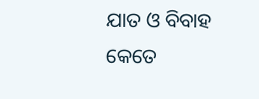ଯାତ ଓ ବିବାହ
କେତେ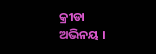କ୍ରୀଡା ଅଭିନୟ ।